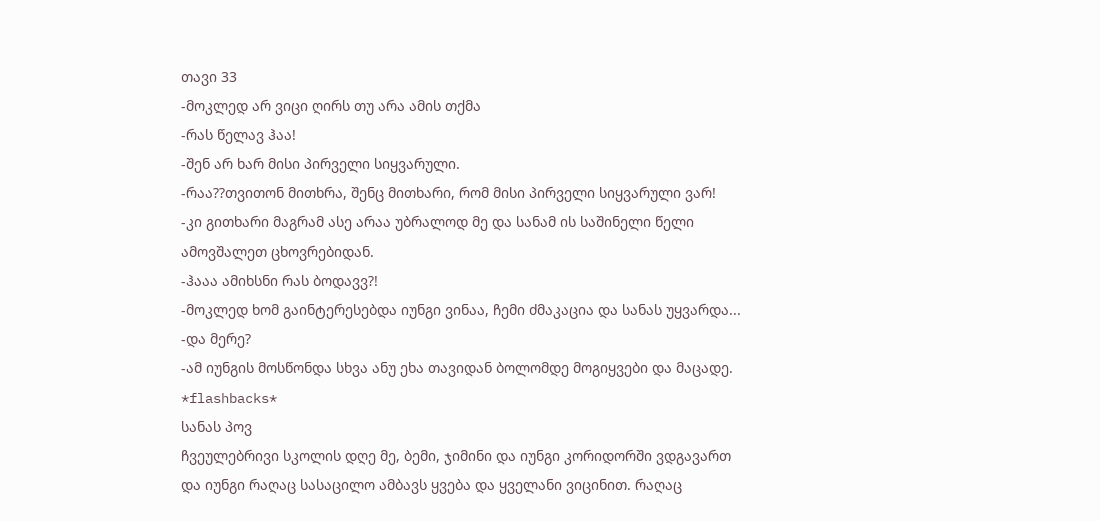თავი 33
-მოკლედ არ ვიცი ღირს თუ არა ამის თქმა
-რას წელავ ჰაა!
-შენ არ ხარ მისი პირველი სიყვარული.
-რაა??თვითონ მითხრა, შენც მითხარი, რომ მისი პირველი სიყვარული ვარ!
-კი გითხარი მაგრამ ასე არაა უბრალოდ მე და სანამ ის საშინელი წელი ამოვშალეთ ცხოვრებიდან.
-ჰააა ამიხსნი რას ბოდავვ?!
-მოკლედ ხომ გაინტერესებდა იუნგი ვინაა, ჩემი ძმაკაცია და სანას უყვარდა...
-და მერე?
-ამ იუნგის მოსწონდა სხვა ანუ ეხა თავიდან ბოლომდე მოგიყვები და მაცადე.
*flashbacks*
სანას პოვ
ჩვეულებრივი სკოლის დღე მე, ბემი, ჯიმინი და იუნგი კორიდორში ვდგავართ და იუნგი რაღაც სასაცილო ამბავს ყვება და ყველანი ვიცინით. რაღაც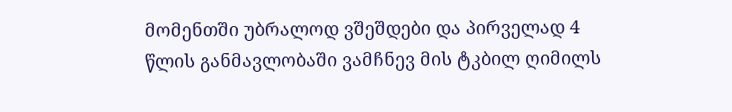მომენთში უბრალოდ ვშეშდები და პირველად 4 წლის განმავლობაში ვამჩნევ მის ტკბილ ღიმილს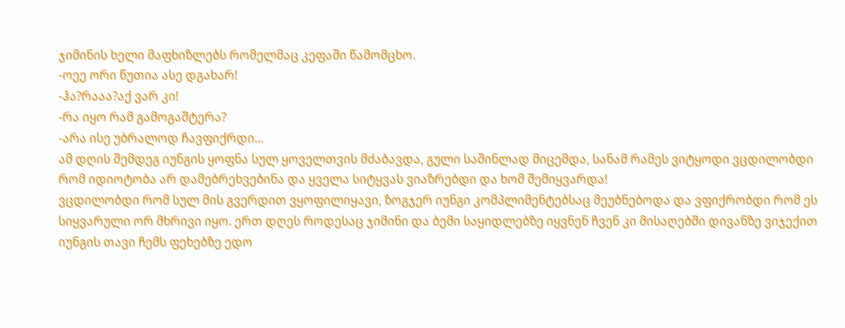ჯიმინის ხელი მაფხიზლებს რომელმაც კეფაში წამომცხო.
-ოეე ორი წუთია ასე დგახარ!
-ჰა?რააა?აქ ვარ კი!
-რა იყო რამ გამოგაშტერა?
-არა ისე უბრალოდ ჩავფიქრდი...
ამ დღის შემდეგ იუნგის ყოფნა სულ ყოველთვის მძაბავდა, გული საშინლად მიცემდა, სანამ რამეს ვიტყოდი ვცდილობდი რომ იდიოტობა არ დამებრეხვებინა და ყველა სიტყვას ვიაზრებდი და ხომ შემიყვარდა!
ვცდილობდი რომ სულ მის გვერდით ვყოფილიყავი, ზოგჯერ იუნგი კომპლიმენტებსაც მეუბნებოდა და ვფიქრობდი რომ ეს სიყვარული ორ მხრივი იყო. ერთ დღეს როდესაც ჯიმინი და ბემი საყიდლებზე იყვნენ ჩვენ კი მისაღებში დივანზე ვიჯექით იუნგის თავი ჩემს ფეხებზე ედო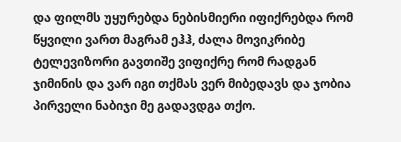და ფილმს უყურებდა ნებისმიერი იფიქრებდა რომ წყვილი ვართ მაგრამ ეჰჰ, ძალა მოვიკრიბე ტელევიზორი გავთიშე ვიფიქრე რომ რადგან ჯიმინის და ვარ იგი თქმას ვერ მიბედავს და ჯობია პირველი ნაბიჯი მე გადავდგა თქო.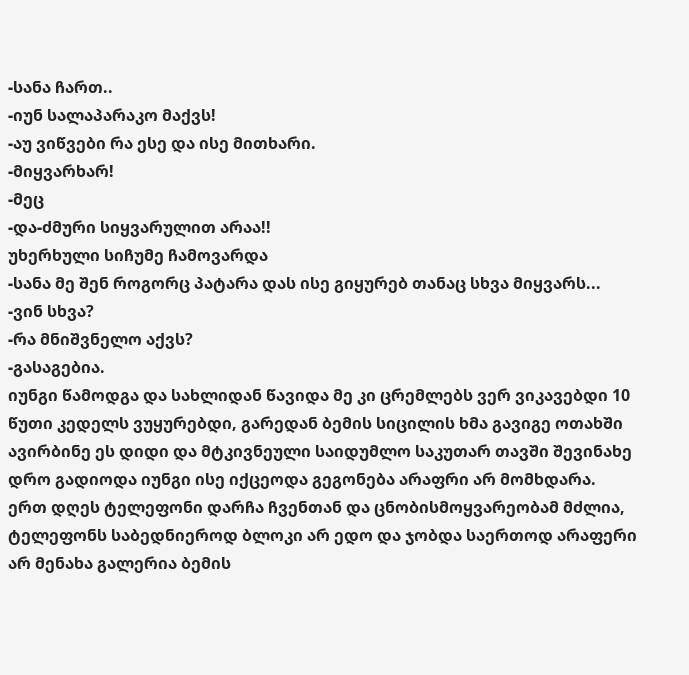-სანა ჩართ..
-იუნ სალაპარაკო მაქვს!
-აუ ვიწვები რა ესე და ისე მითხარი.
-მიყვარხარ!
-მეც
-და-ძმური სიყვარულით არაა!!
უხერხული სიჩუმე ჩამოვარდა
-სანა მე შენ როგორც პატარა დას ისე გიყურებ თანაც სხვა მიყვარს...
-ვინ სხვა?
-რა მნიშვნელო აქვს?
-გასაგებია.
იუნგი წამოდგა და სახლიდან წავიდა მე კი ცრემლებს ვერ ვიკავებდი 10 წუთი კედელს ვუყურებდი, გარედან ბემის სიცილის ხმა გავიგე ოთახში ავირბინე ეს დიდი და მტკივნეული საიდუმლო საკუთარ თავში შევინახე დრო გადიოდა იუნგი ისე იქცეოდა გეგონება არაფრი არ მომხდარა.
ერთ დღეს ტელეფონი დარჩა ჩვენთან და ცნობისმოყვარეობამ მძლია, ტელეფონს საბედნიეროდ ბლოკი არ ედო და ჯობდა საერთოდ არაფერი არ მენახა გალერია ბემის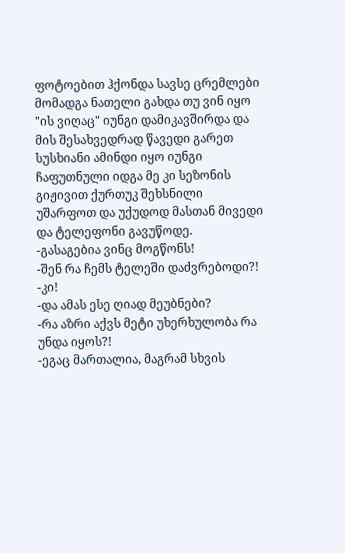ფოტოებით ჰქონდა სავსე ცრემლები მომადგა ნათელი გახდა თუ ვინ იყო "ის ვიღაც" იუნგი დამიკავშირდა და მის შესახვედრად წავედი გარეთ სუსხიანი ამინდი იყო იუნგი ჩაფუთნული იდგა მე კი სეზონის გიჟივით ქურთუკ შეხსნილი უშარფოთ და უქუდოდ მასთან მივედი და ტელეფონი გავუწოდე.
-გასაგებია ვინც მოგწონს!
-შენ რა ჩემს ტელეში დაძვრებოდი?!
-კი!
-და ამას ესე ღიად მეუბნები?
-რა აზრი აქვს მეტი უხერხულობა რა უნდა იყოს?!
-ეგაც მართალია, მაგრამ სხვის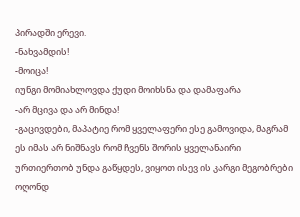პირადში ერევი.
-ნახვამდის!
-მოიცა!
იუნგი მომიახლოვდა ქუდი მოიხსნა და დამაფარა
-არ მცივა და არ მინდა!
-გაცივდები, მაპატიე რომ ყველაფერი ესე გამოვიდა, მაგრამ ეს იმას არ ნიშნავს რომ ჩვენს შორის ყველანაირი ურთიერთობ უნდა გაწყდეს, ვიყოთ ისევ ის კარგი მეგობრები ოღონდ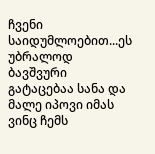ჩვენი საიდუმლოებით...ეს უბრალოდ ბავშვური გატაცებაა სანა და მალე იპოვი იმას ვინც ჩემს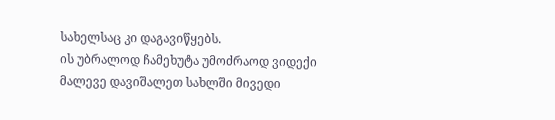სახელსაც კი დაგავიწყებს.
ის უბრალოდ ჩამეხუტა უმოძრაოდ ვიდექი მალევე დავიშალეთ სახლში მივედი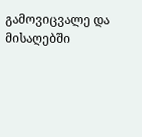გამოვიცვალე და მისაღებში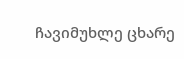ჩავიმუხლე ცხარე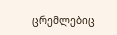ცრემლებიც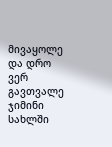მივაყოლე და დრო ვერ გავთვალე ჯიმინი სახლში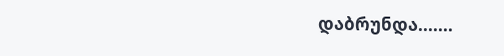დაბრუნდა.......